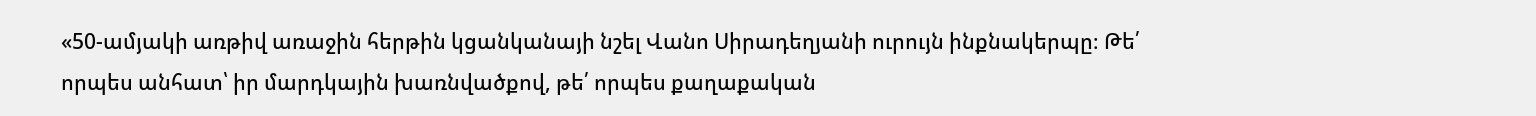«50-ամյակի առթիվ առաջին հերթին կցանկանայի նշել Վանո Սիրադեղյանի ուրույն ինքնակերպը։ Թե՛ որպես անհատ՝ իր մարդկային խառնվածքով, թե՛ որպես քաղաքական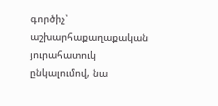գործիչ՝ աշխարհաքաղաքական յուրահատուկ ընկալումով, նա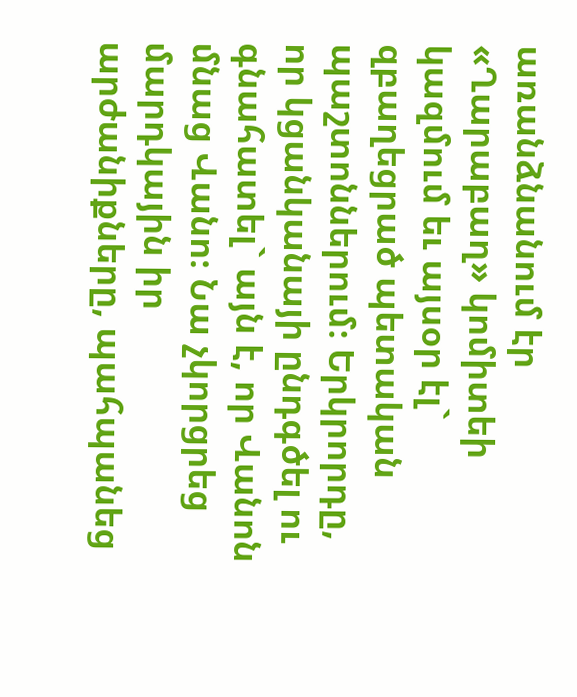առանձնանում էր «Ղարաբաղ» կոմիտեի կազմում եւ այսօր էլ` զբաղեցրած պետական պաշտոններում։ Երկրորդը, որ կցանկանայի ընդգծել ու գնահատել` այն է, որ Վանոն մնաց Վանո։ Նա չկորցրեց մարդկային իր արժանիքները, պահպանեց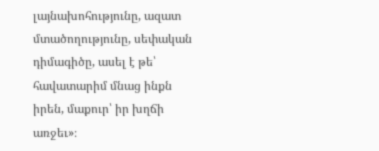լայնախոհությունը, ազատ մտածողությունը, սեփական դիմագիծը, ասել է թե՝ հավատարիմ մնաց ինքն իրեն, մաքուր՝ իր խղճի առջեւ»։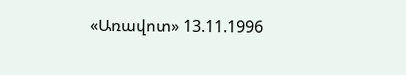«Առավոտ» 13.11.1996